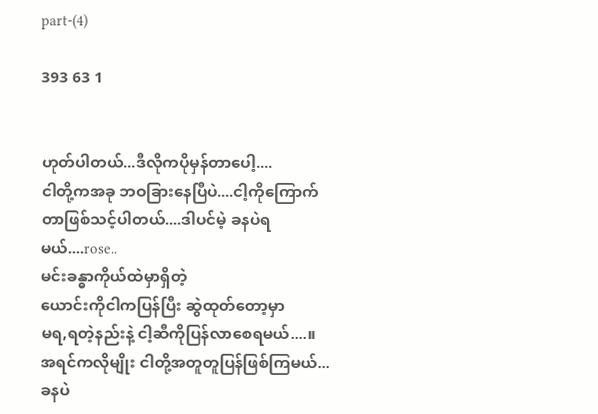part-(4)

393 63 1


ဟုတ်ပါတယ်...ဒီလိုကပိုမှန်တာပေါ့....
ငါတို့ကအခု ဘဝခြားနေပြီပဲ....ငါ့ကိုကြောက်တာဖြစ်သင့်ပါတယ်....ဒါပင်မဲ့ ခနပဲရမယ်....rose..
မင်းခန္ဓာကိုယ်ထဲမှာရှိတဲ့
ယောင်းကိုငါကပြန်ပြီး ဆွဲထုတ်တော့မှာ
မရ,ရတဲ့နည်းနဲ့ ငါ့ဆီကိုပြန်လာစေရမယ်....။
အရင်ကလိုမျိုး ငါတို့အတူတူပြန်ဖြစ်ကြမယ်...
ခနပဲ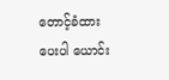တောင့်ခံထားပေးပါ ယောင်း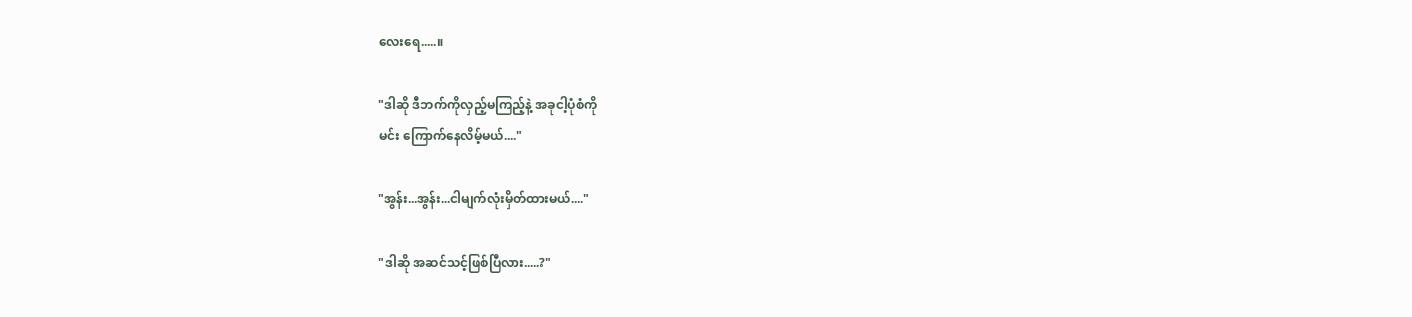လေးရေ.....။

"ဒါဆို ဒီဘက်ကိုလှည့်မကြည့်နဲ့ အခုငါ့ပုံစံကို
မင်း ကြောက်နေလိမ့်မယ်...."

"အွန်း...အွန်း...ငါမျက်လုံးမှိတ်ထားမယ်...."

"ဒါဆို အဆင်သင့်ဖြစ်ပြီလား.....?"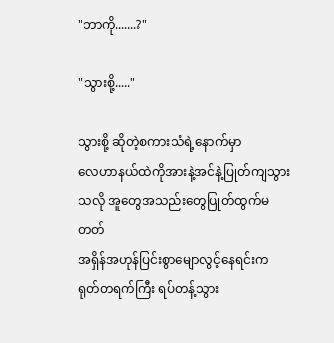"ဘာကို.......?"

"သွားစို့....."

သွားစို့ ဆိုတဲ့စကားသံရဲ့နောက်မှာ
လေဟာနယ်ထဲကိုအားနဲ့အင်နဲ့ပြုတ်ကျသွားသလို အူတွေအသည်းတွေပြုတ်ထွက်မတတ်
အရှိန်အဟုန်ပြင်းစွာမျောလွင့်နေရင်းက
ရုတ်တရက်ကြီး ရပ်တန့်သွား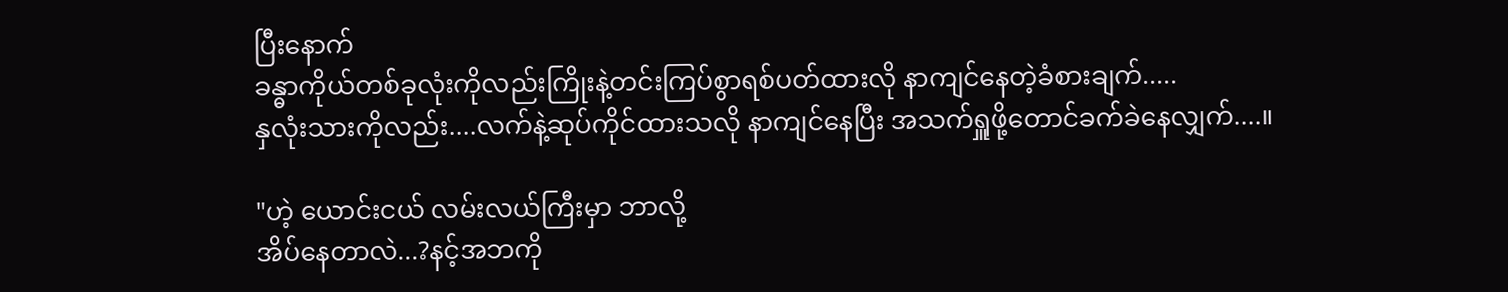ပြီး‌နောက်
ခန္ဓာကိုယ်တစ်ခုလုံးကိုလည်းကြိုးနဲ့တင်းကြပ်စွာရစ်ပတ်ထားလို နာကျင်နေတဲ့ခံစားချက်.....
နှလုံးသားကိုလည်း....လက်နဲ့ဆုပ်ကိုင်ထားသလို နာကျင်နေပြီး အသက်ရှူဖို့တောင်ခက်ခဲနေလျှက်....။

"ဟဲ့ ယောင်းငယ် လမ်းလယ်ကြီးမှာ ဘာလို့
အိပ်နေတာလဲ...?နင့်အ‌ဘကို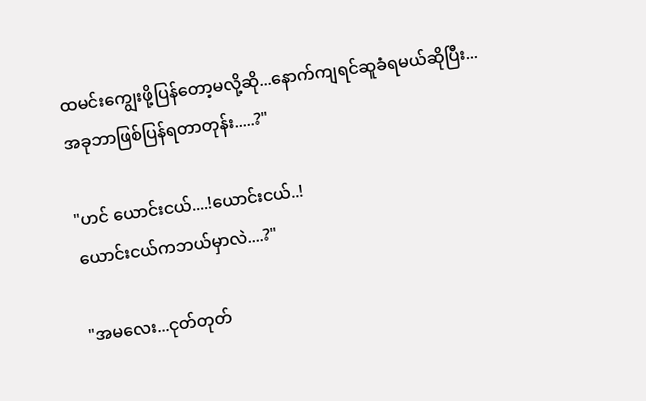ထမင်းကျွေးဖို့ပြန်တော့မလို့ဆို...နောက်ကျရင်ဆူခံရမယ်ဆိုပြီး...
အခုဘာဖြစ်ပြန်ရတာတုန်း.....?"

"ဟင် ယောင်းငယ်....!ယောင်းငယ်..!
ယောင်းငယ်ကဘယ်မှာလဲ....?"

"အမလေး...ငုတ်တုတ်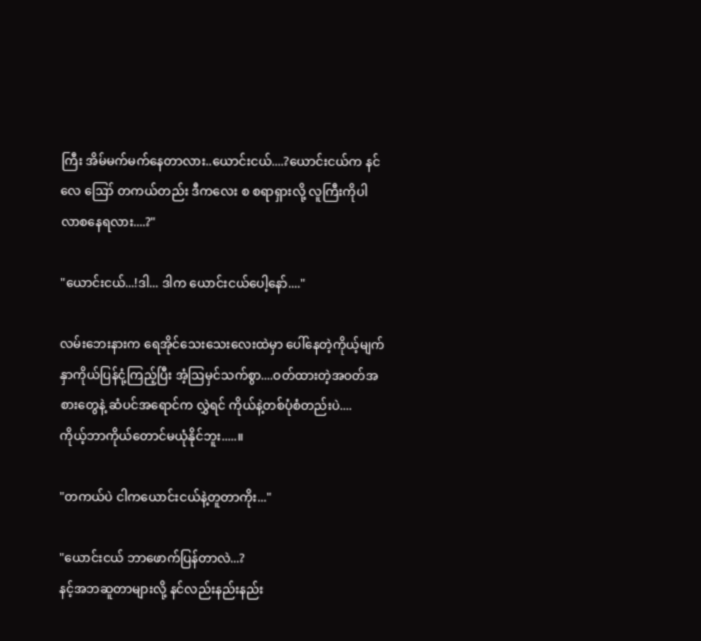ကြီး အိမ်မက်မက်နေတာလား..ယောင်းငယ်....?ယောင်းငယ်က နင်လေ ဪ တကယ်တည်း ဒီကလေး စ စရာရှားလို့ လူကြီးကိုပါ လာစနေရလား....?"

"ယောင်းငယ်...!ဒါ... ဒါက ယောင်းငယ်ပေါ့နော်...."

လမ်းဘေးနားက ရေအိုင်သေးသေးလေးထဲမှာ ပေါ်နေတဲ့ကိုယ့်မျက်နှာကိုယ်ပြန်ငုံ့ကြည့်ပြီး အံ့ဩမှင်သက်စွာ....ဝတ်ထားတဲ့အဝတ်အစားတွေနဲ့ ဆံပင်အရောင်က လွှဲရင် ကိုယ်နဲ့တစ်ပုံစံတည်းပဲ....
ကိုယ့်ဘာကိုယ်တောင်မယုံနိုင်ဘူး.....။

"တကယ်ပဲ ငါကယောင်းငယ်နဲ့တူတာကိုး..."

"ယောင်းငယ် ဘာဖောက်ပြန်တာလဲ...?
နင့်အဘဆူတာများလို့ နင်လည်းနည်းနည်း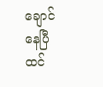ချောင်နေပြီထင်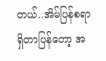တယ်..အိမ်ပြန်စရာရှိတာပြန်တော့ အ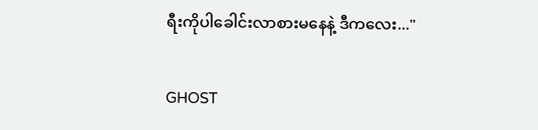ရီးကိုပါခေါင်းလာစားမနေနဲ့ ဒီကလေး..."

GHOST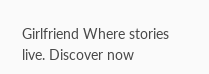Girlfriend Where stories live. Discover now